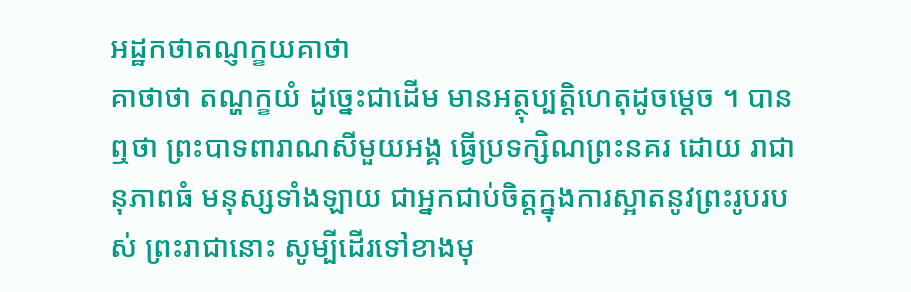អដ្ឋកថាតណ្ញក្ខយគាថា
គាថាថា តណ្ហក្ខយំ ដូច្នេះជាដើម មានអត្ថុប្បត្តិហេតុដូចម្តេច ។ បានឮថា ព្រះបាទពារាណសីមួយអង្គ ធ្វើប្រទក្សិណព្រះនគរ ដោយ រាជានុភាពធំ មនុស្សទាំងឡាយ ជាអ្នកជាប់ចិត្តក្នុងការស្អាតនូវព្រះរូបរបស់ ព្រះរាជានោះ សូម្បីដើរទៅខាងមុ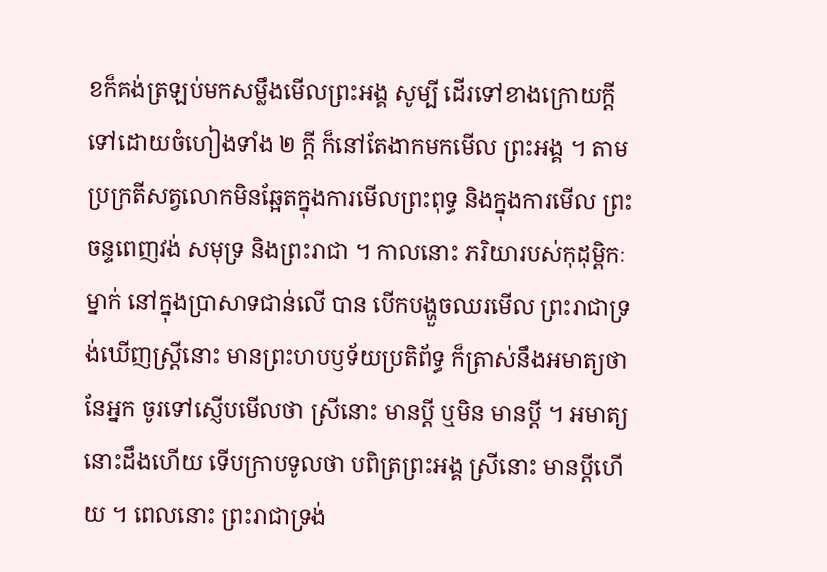ខក៏គង់ត្រឡប់មកសម្លឹងមើលព្រះអង្គ សូម្បី ដើរទៅខាងក្រោយក្តី ទៅដោយចំហៀងទាំង ២ ក្តី ក៏នៅតែងាកមកមើល ព្រះអង្គ ។ តាមប្រក្រតីសត្វលោកមិនឆ្អែតក្នុងការមើលព្រះពុទ្ធ និងក្នុងការមើល ព្រះចន្ទពេញវង់ សមុទ្រ និងព្រះរាជា ។ កាលនោះ ភរិយារបស់កុដុម្ពិកៈម្នាក់ នៅក្នុងប្រាសាទជាន់លើ បាន បើកបង្ហួចឈរមើល ព្រះរាជាទ្រង់ឃើញស្ត្រីនោះ មានព្រះហបឫទ័យប្រតិព័ទ្ធ ក៏ត្រាស់នឹងអមាត្យថា នែអ្នក ចូរទៅស្ញើបមើលថា ស្រីនោះ មានប្តី ឬមិន មានប្តី ។ អមាត្យនោះដឹងហើយ ទើបក្រាបទូលថា បពិត្រព្រះអង្គ ស្រីនោះ មានប្តីហើយ ។ ពេលនោះ ព្រះរាជាទ្រង់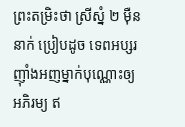ព្រះតម្រិះថា ស្រីស្នំ ២ ម៉ឺននាក់ ប្រៀបដូច ទេពអប្សរ ញ៉ាំងអញម្នាក់បុណ្ណោះឲ្យអភិរម្យ ឥ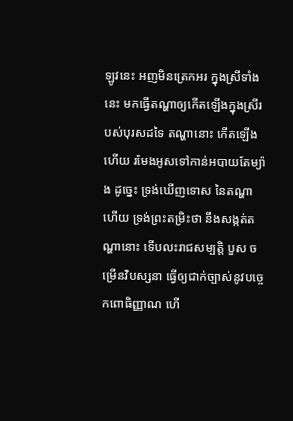ឡូវនេះ អញមិនត្រេកអរ ក្នុងស្រីទាំងនេះ មកធ្វើតណ្ហាឲ្យកើតឡើងក្នុងស្រីរបស់បុរសដទៃ តណ្ហានោះ កើតឡើងហើយ រមែងអូសទៅកាន់អបាយតែម្យ៉ាង ដូច្នេះ ទ្រង់ឃើញទោស នៃតណ្ហាហើយ ទ្រង់ព្រះតម្រិះថា នឹងសង្កត់តណ្ហានោះ ទើបលះរាជសម្បត្តិ បួស ចម្រើនវិបស្សនា ធ្វើឲ្យជាក់ច្បាស់នូវបច្ចេកពោធិញ្ញាណ ហើ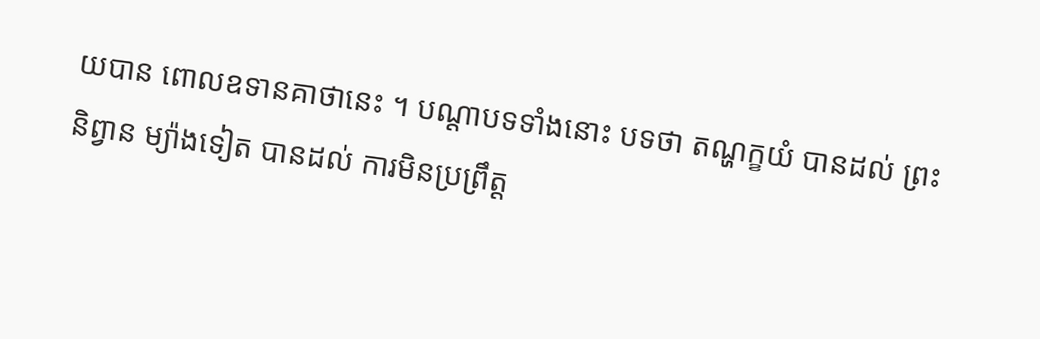យបាន ពោលឧទានគាថានេះ ។ បណ្តាបទទាំងនោះ បទថា តណ្ហក្ខយំ បានដល់ ព្រះនិព្វាន ម្យ៉ាងទៀត បានដល់ ការមិនប្រព្រឹត្ត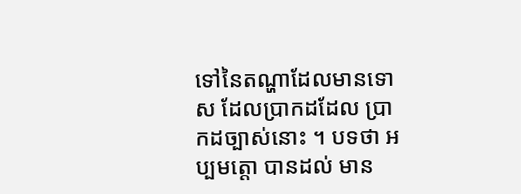ទៅនៃតណ្ហាដែលមានទោស ដែលប្រាកដដែល ប្រាកដច្បាស់នោះ ។ បទថា អប្បមត្តោ បានដល់ មាន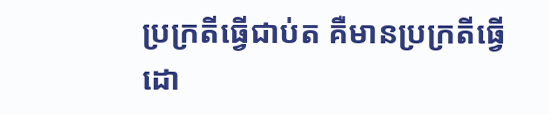ប្រក្រតីធ្វើជាប់ត គឺមានប្រក្រតីធ្វើ ដោ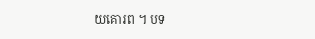យគោរព ។ បទ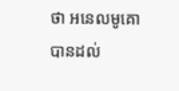ថា អនេលមូគោ បានដល់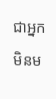ជាអ្នកមិនម